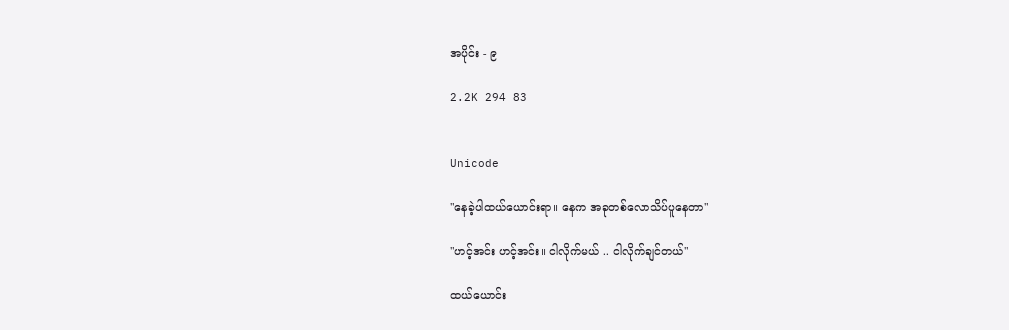အပိုင်း - ၉

2.2K 294 83


Unicode

"နေခဲ့ပါထယ်ယောင်းရာ။ နေက အခုတစ်လောသိပ်ပူနေတာ"

"ဟင့်အင်း ဟင့်အင်း။ ငါလိုက်မယ် .. ငါလိုက်ချင်တယ်"

ထယ်ယောင်း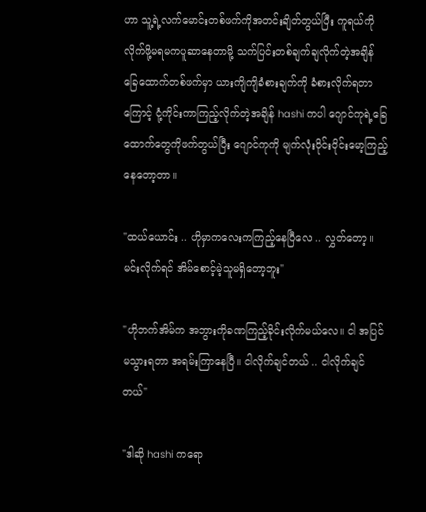ဟာ သူ့ရဲ့‌လက်မောင်းတစ်ဖက်ကိုအတင်းချိတ်တွယ်ပြီး ကူရယ်ကိုလိုက်ဖို့မရမကပူဆာနေတာမို့ သက်ပြင်းတစ်ချက်ချလိုက်တဲ့အချိန် ခြေထောက်တစ်ဖက်မှာ ယားကျိကျိခံစားချက်ကို ခံစားလိုက်ရတာကြောင့် ငုံ့ကိုင်းကာကြည့်လိုက်တဲ့အချိန် hashi ကပါ ဂျောင်ကုရဲ့ခြေထောက်တွေကိုဖက်တွယ်ပြီး ဂျောင်ကုကို မျက်လုံးဝိုင်းဝိုင်းမော့ကြည့်နေတော့တာ။

"ထယ်ယောင်း .. ဟိုမှာကလေးကကြည့်နေပြီလေ .. လွှတ်တော့။ မင်းလိုက်ရင် အိမ်စောင့်မဲ့သူမရှိတော့ဘူး"

"ဟိုဘက်အိမ်က အဘွားကိုခဏကြည့်ခိုင်းလိုက်မယ်လေ။ ငါ အပြင်မသွားရတာ အရမ်းကြာနေပြီ။ ငါလိုက်ချင်တယ် .. ငါလိုက်ချင်တယ်"

"ဒါဆို hashi ကရော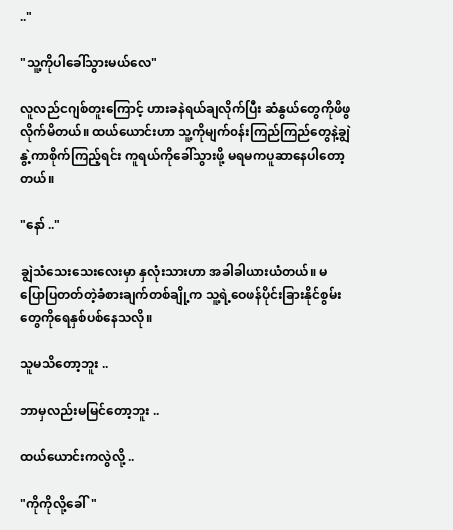.."

"သူ့ကိုပါခေါ်သွားမယ်လေ"

လူလည်ငဂျစ်တူးကြောင့် ဟားခနဲရယ်ချလိုက်ပြီး ဆံနွယ်တွေကိုဖိဖွလိုက်မိတယ်။ ထယ်ယောင်းဟာ သူ့ကိုမျက်၀န်းကြည်ကြည်တွေနဲ့ချွဲနွဲ့ကာစိုက်ကြည့်ရင်း ကူရယ်ကိုခေါ်သွားဖို့ မရမကပူဆာနေပါတော့တယ်။

"နော် .."

ချွဲသံသေးသေးလေးမှာ နှလုံးသားဟာ အခါခါယားယံတယ်။ မပြောပြတတ်တဲ့ခံစားချက်တစ်ချို့က သူ့ရဲ့ဝေဖန်ပိုင်းခြားနိုင်စွမ်းတွေကိုရေနှစ်ပစ်နေသလို။

သူမသိတော့ဘူး ..

ဘာမှလည်းမမြင်တော့ဘူး ..

ထယ်ယောင်းကလွဲလို့ ..

"ကိုကိုလို့ခေါ်"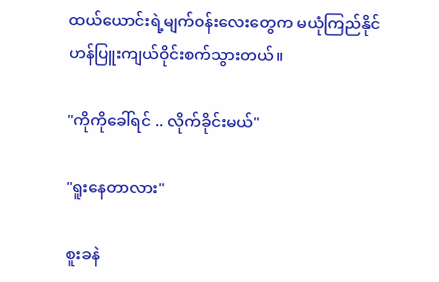ထယ်ယောင်းရဲ့မျက်၀န်းလေးတွေက မယုံကြည်နိုင်ဟန်ပြူးကျယ်ဝိုင်းစက်သွားတယ်။

"ကိုကိုခေါ်ရင် .. လိုက်ခိုင်းမယ်"

"ရူးနေတာလား"

စူးခနဲ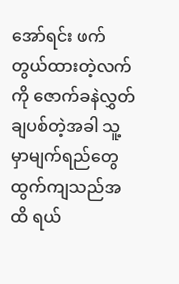အော်ရင်း ဖက်တွယ်ထားတဲ့လက်ကို ဇောက်ခနဲလွှတ်ချပစ်တဲ့အခါ သူ့မှာမျက်ရည်တွေထွက်ကျသည်အထိ ရယ်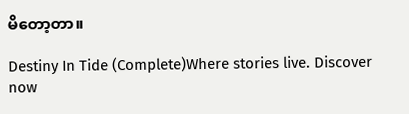မိတော့တာ။

Destiny In Tide (Complete)Where stories live. Discover now